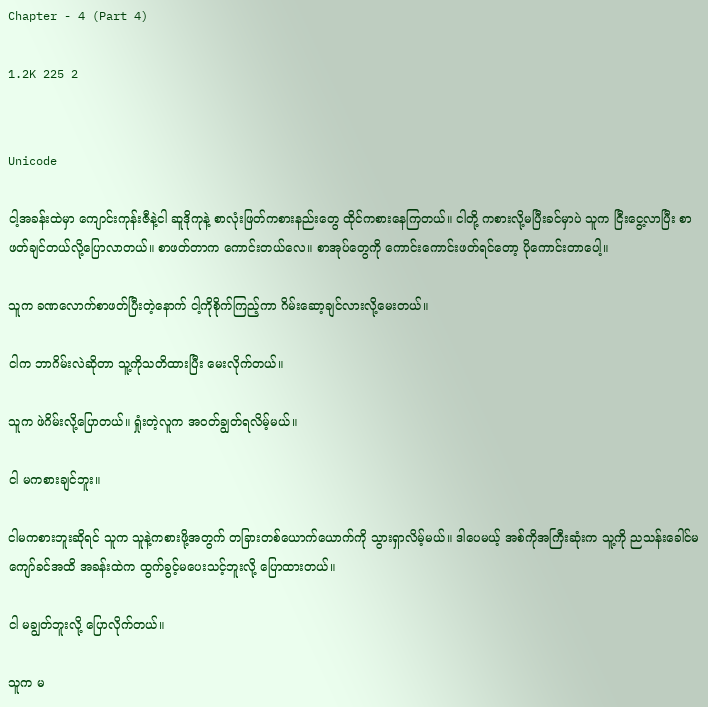Chapter - 4 (Part 4)

1.2K 225 2


Unicode

ငါ့အခန်းထဲမှာ ကျောင်းကုန်းဇီနဲ့ငါ ဆူဒိုကုနဲ့ စာလုံးဖြတ်ကစားနည်းတွေ ထိုင်ကစားနေကြတယ်။ ငါတို့ ကစားလို့မပြီးခင်မှာပဲ သူက ငြီးငွေ့လာပြီး စာဖတ်ချင်တယ်လို့ပြောလာတယ်။ စာဖတ်တာက ကောင်းတယ်လေ။ စာအုပ်တွေကို ကောင်းကောင်းဖတ်ရင်တော့ ပိုကောင်းတာပေါ့။

သူက ခဏလောက်စာဖတ်ပြီးတဲ့နောက် ငါ့ကိုစိုက်ကြည့်ကာ ဂိမ်းဆော့ချင်လားလို့မေးတယ်။

ငါက ဘာဂိမ်းလဲဆိုတာ သူ့ကိုသတိထားပြီး မေးလိုက်တယ်။

သူက ဖဲဂိမ်းလို့ပြောတယ်။ ရှုံးတဲ့လူက အဝတ်ချွတ်ရလိမ့်မယ်။

ငါ မကစားချင်ဘူး။

ငါမကစားဘူးဆိုရင် သူက သူနဲ့ကစားဖို့အတွက် တခြားတစ်ယောက်ယောက်ကို သွားရှာလိမ့်မယ်။ ဒါပေမယ့် အစ်ကိုအကြီးဆုံးက သူ့ကို ညသန်းခေါင်မကျော်ခင်အထိ အခန်းထဲက ထွက်ခွင့်မပေးသင့်ဘူးလို့ ပြောထားတယ်။

ငါ မချွတ်ဘူးလို့ ပြောလိုက်တယ်။

သူက မ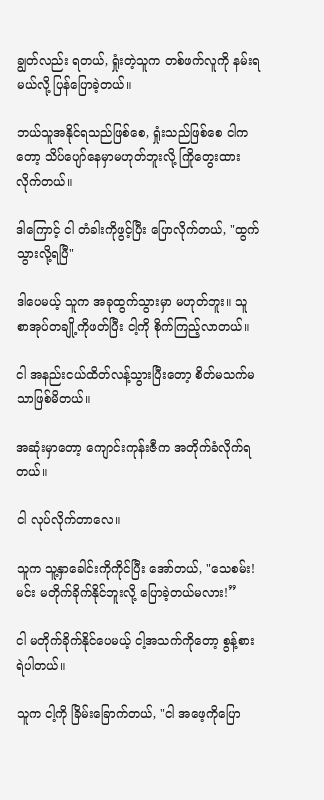ချွတ်လည်း ရတယ်, ရှုံးတဲ့သူက တစ်ဖက်လူကို နမ်းရမယ်လို့ ပြန်ပြောခဲ့တယ်။

ဘယ်သူအနိုင်ရသည်ဖြစ်စေ, ရှုံးသည်ဖြစ်စေ ငါကတော့ သိပ်ပျော်နေမှာမဟုတ်ဘူးလို့ ကြိုတွေးထားလိုက်တယ်။

ဒါကြောင့် ငါ တံခါးကိုဖွင့်ပြီး ပြောလိုက်တယ်, "ထွက်သွားလို့ရပြီ"

ဒါပေမယ့် သူက အခုထွက်သွားမှာ မဟုတ်ဘူး။ သူ စာအုပ်တချို့ကိုဖတ်ပြီး ငါ့ကို စိုက်ကြည့်လာတယ်။

ငါ အနည်းငယ်ထိတ်လန့်သွားပြီးတော့ စိတ်မသက်မသာဖြစ်မိတယ်။

အဆုံးမှာတော့ ကျောင်းကုန်းဇီက အတိုက်ခံလိုက်ရတယ်။

ငါ လုပ်လိုက်တာလေ။

သူက သူ့နှာခေါင်းကိုကိုင်ပြီး အော်တယ်, "သေစမ်း! မင်း မတိုက်ခိုက်နိုင်ဘူးလို့ ပြောခဲ့တယ်မလား!”

ငါ မတိုက်ခိုက်နိုင်ပေမယ့် ငါ့အသက်ကိုတော့ စွန့်စားရဲပါတယ်။

သူက ငါ့ကို ခြိမ်းခြောက်တယ်, "ငါ အဖေ့ကိုပြော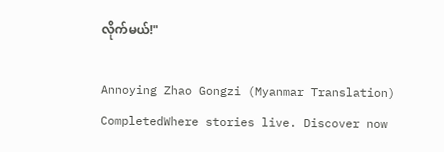လိုက်မယ်!"

Annoying Zhao Gongzi (Myanmar Translation) CompletedWhere stories live. Discover now